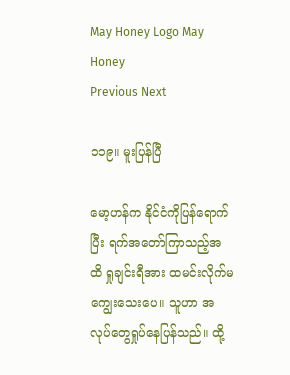May Honey Logo May Honey
Previous Next

၁၁၉။ မူးပြန်ပြီ

မော့ဟန်က နိုင်ငံကိုပြန်ရောက်ပြီး ရက်အတော်ကြာသည့်အထိ ရှုချင်းရီအား ထမင်းလိုက်မကျွေးသေးပေ။ သူဟာ အလုပ်တွေရှုပ်နေပြန်သည်။ ထို့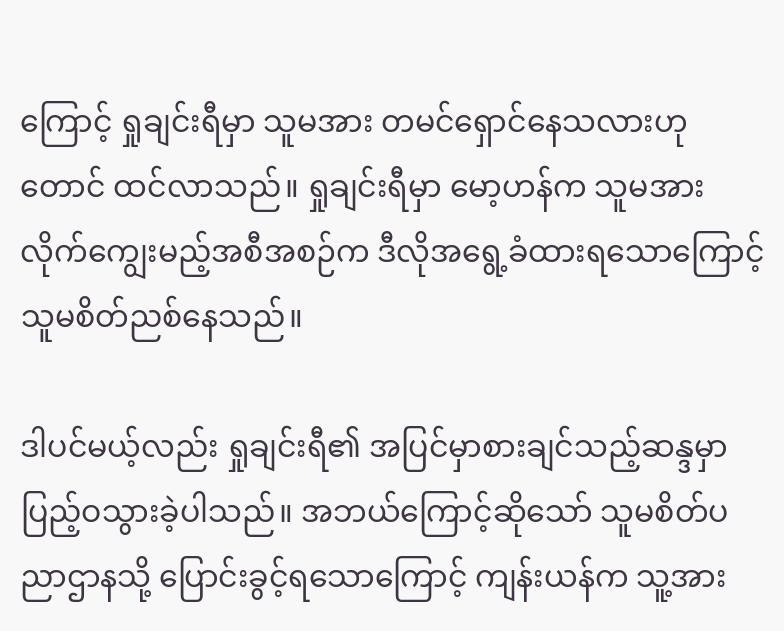ကြောင့် ရှုချင်းရီမှာ သူမအား တမင်ရှောင်နေသလားဟုတောင် ထင်လာသည်။ ရှုချင်းရီမှာ မော့ဟန်က သူမအား လိုက်ကျွေးမည့်အစီအစဉ်က ဒီလိုအရွေ့ခံထားရသောကြောင့် သူမစိတ်ညစ်နေသည်။

ဒါပင်မယ့်လည်း ရှုချင်းရီ၏ အပြင်မှာစားချင်သည့်ဆန္ဒမှာ ပြည့်ဝသွားခဲ့ပါသည်။ အဘယ်ကြောင့်ဆိုသော် သူမစိတ်ပညာဌာနသို့ ပြောင်းခွင့်ရသောကြောင့် ကျန်းယန်က သူ့အား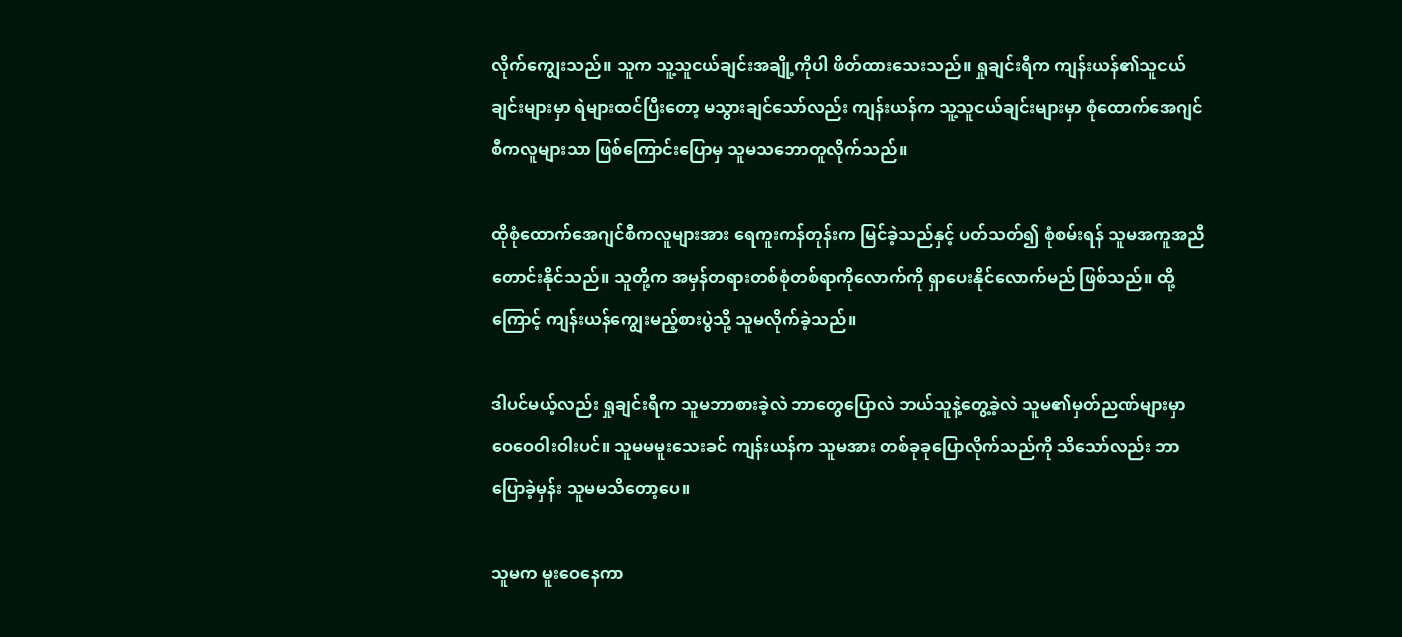လိုက်ကျွေးသည်။ သူက သူ့သူငယ်ချင်းအချို့ကိုပါ ဖိတ်ထားသေးသည်။ ရှုချင်းရီက ကျန်းယန်၏သူငယ်ချင်းများမှာ ရဲများထင်ပြီးတော့ မသွားချင်သော်လည်း ကျန်းယန်က သူ့သူငယ်ချင်းများမှာ စုံထောက်အေဂျင်စီကလူများသာ ဖြစ်ကြောင်းပြောမှ သူမသဘောတူလိုက်သည်။

ထိုစုံထောက်အေဂျင်စီကလူများအား ရေကူးကန်တုန်းက မြင်ခဲ့သည်နှင့် ပတ်သတ်၍ စုံစမ်းရန် သူမအကူအညီတောင်းနိုင်သည်။ သူတို့က အမှန်တရားတစ်စုံတစ်ရာကိုလောက်ကို ရှာပေးနိုင်လောက်မည် ဖြစ်သည်။ ထို့ကြောင့် ကျန်းယန်ကျွေးမည့်စားပွဲသို့ သူမလိုက်ခဲ့သည်။

ဒါပင်မယ့်လည်း ရှုချင်းရီက သူမဘာစားခဲ့လဲ ဘာတွေပြောလဲ ဘယ်သူနဲ့တွေ့ခဲ့လဲ သူမ၏မှတ်ညဏ်များမှာ ဝေဝေဝါးဝါးပင်။ သူမမမူးသေးခင် ကျန်းယန်က သူမအား တစ်ခုခုပြောလိုက်သည်ကို သိသော်လည်း ဘာပြောခဲ့မှန်း သူမမသိတော့ပေ။

သူမက မူးဝေနေကာ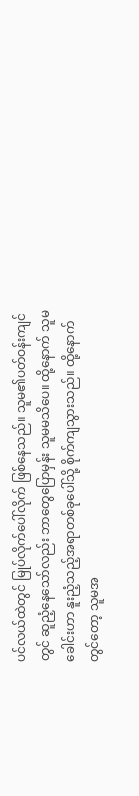ပင်လယ်ထဲတွင် မြုပ်လိုက်ပေါ်လိုက် ဖြစ်နေသည်။ သူမ၏ပတ်ဝန်းကျင်တွင် ဆူညံ့နေသော်လည်း ဘာတွေပြောမှန်း သူမမသိပေ။ ထို့နောက် သူမခေါင်းဟာ နူးညံ့သည့်အရာတစ်ခုပေါ်သို့ စိုက်ကျသွားသည်။ ထို့နောက်တွင်တော့ သူမအ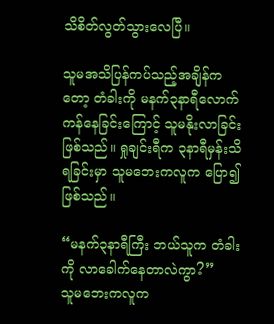သိစိတ်လွတ်သွားလေပြီ။

သူမအသိပြန်ကပ်သည့်အချိန်ကတော့ တံခါးကို မနက်၃နာရီလောက် ကန်နေခြင်းကြောင့် သူမနိုးလာခြင်း ဖြစ်သည်။ ရှုချင်းရီက ၃နာရီမှန်းသိရခြင်းမှာ သူမဘေးကလူက ပြော၍ဖြစ်သည်။

“မနက်၃နာရီကြီး ဘယ်သူက တံခါးကို လာခေါက်နေတာလဲကွာ?”
သူမဘေးကလူက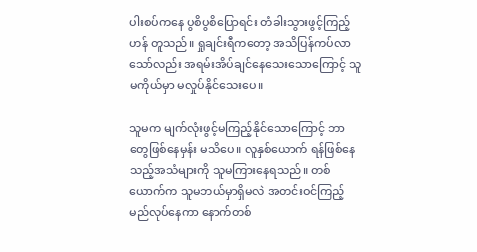ပါးစပ်ကနေ ပွစိပွစိပြောရင်း တံခါးသွားဖွင့်ကြည့်ဟန် တူသည်။ ရှုချင်းရီကတော့ အသိပြန်ကပ်လာသော်လည်း အရမ်းအိပ်ချင်နေသေးသောကြောင့် သူမကိုယ်မှာ မလှုပ်နိုင်သေးပေ။

သူမက မျက်လုံးဖွင့်မကြည့်နိုင်သောကြောင့် ဘာတွေဖြစ်နေမှန်း မသိပေ။ လူနှစ်ယောက် ရန်ဖြစ်နေသည့်အသံများကို သူမကြားနေရသည်။ တစ်ယောက်က သူမဘယ်မှာရှိမလဲ အတင်းဝင်ကြည့်မည်လုပ်နေကာ နောက်တစ်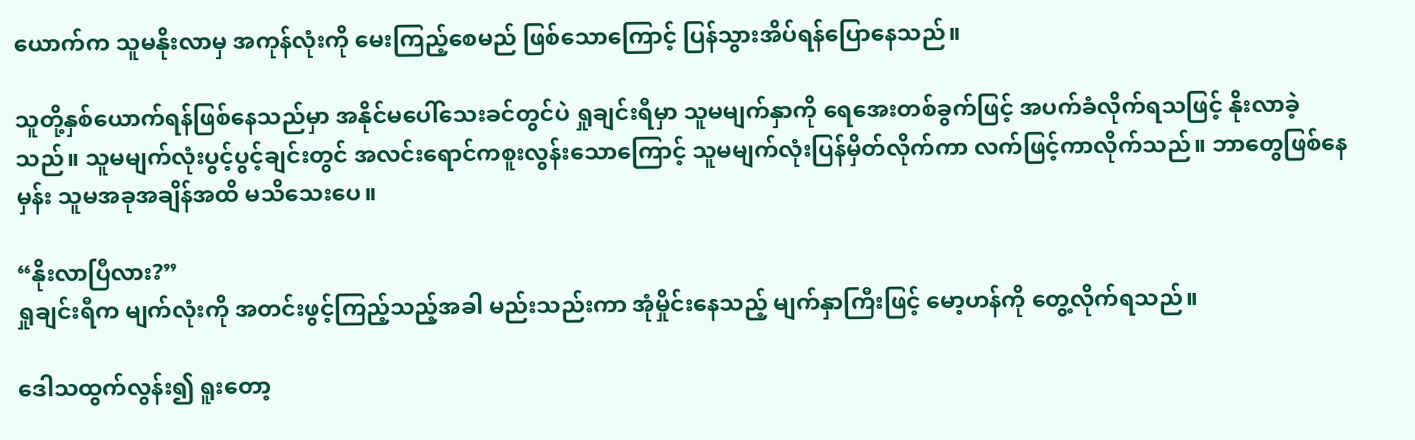ယောက်က သူမနိုးလာမှ အကုန်လုံးကို မေးကြည့်စေမည် ဖြစ်သောကြောင့် ပြန်သွားအိပ်ရန်ပြောနေသည်။

သူတို့နှစ်ယောက်ရန်ဖြစ်နေသည်မှာ အနိုင်မပေါ်သေးခင်တွင်ပဲ ရှုချင်းရီမှာ သူမမျက်နှာကို ရေအေးတစ်ခွက်ဖြင့် အပက်ခံလိုက်ရသဖြင့် နိုးလာခဲ့သည်။ သူမမျက်လုံးပွင့်ပွင့်ချင်းတွင် အလင်းရောင်ကစူးလွန်းသောကြောင့် သူမမျက်လုံးပြန်မှိတ်လိုက်ကာ လက်ဖြင့်ကာလိုက်သည်။ ဘာတွေဖြစ်နေမှန်း သူမအခုအချိန်အထိ မသိသေးပေ။

“နိုးလာပြီလား?”
ရှုချင်းရီက မျက်လုံးကို အတင်းဖွင့်ကြည့်သည့်အခါ မည်းသည်းကာ အုံမှိုင်းနေသည့် မျက်နှာကြီးဖြင့် မော့ဟန်ကို တွေ့လိုက်ရသည်။

ဒေါသထွက်လွန်း၍ ရူးတော့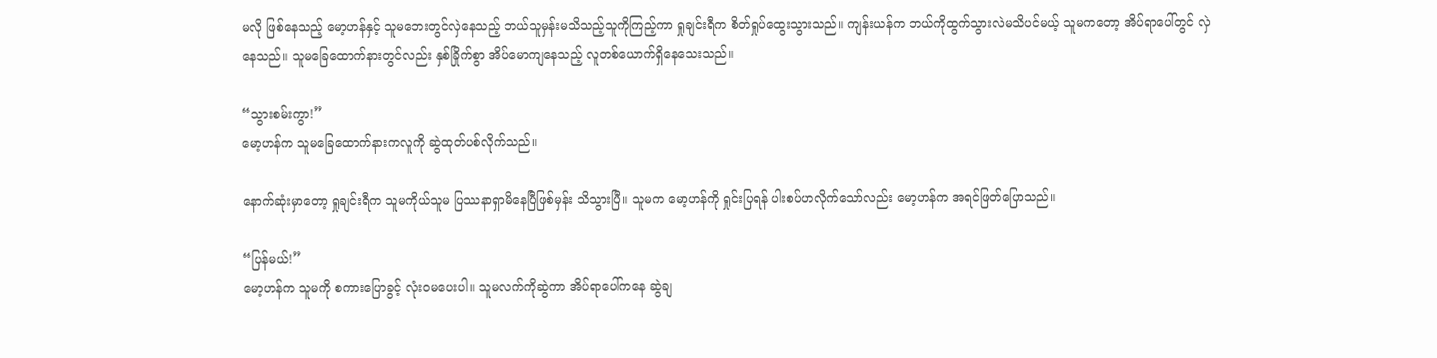မလို ဖြစ်နေသည့် မော့ဟန်နှင့် သူမဘေးတွင်လှဲနေသည့် ဘယ်သူမှန်းမသိသည့်သူကိုကြည့်ကာ ရှုချင်းရီက စိတ်ရှုပ်ထွေးသွားသည်။ ကျန်းယန်က ဘယ်ကိုထွက်သွားလဲမသိပင်မယ့် သူမကတော့ အိပ်ရာပေါ်တွင် လှဲနေသည်။ သူမခြေထောက်နားတွင်လည်း နှစ်ခြိုက်စွာ အိပ်မောကျနေသည့် လူတစ်ယောက်ရှိနေသေးသည်။

“သွားစမ်းကွာ!”
မော့ဟန်က သူမခြေထောက်နားကလူကို ဆွဲထုတ်ပစ်လိုက်သည်။

နောက်ဆုံးမှာတော့ ရှုချင်းရီက သူမကိုယ်သူမ ပြဿနာရှာမိနေပြီဖြစ်မှန်း သိသွားပြီ။ သူမက မော့ဟန်ကို ရှုင်းပြရန် ပါးစပ်ဟလိုက်သော်လည်း မော့ဟန်က အရင်ဖြတ်ပြောသည်။

“ပြန်မယ်!”
မော့ဟန်က သူမကို စကားပြောခွင့် လုံးဝမပေးပါ။ သူမလက်ကိုဆွဲကာ အိပ်ရာပေါ်ကနေ ဆွဲချ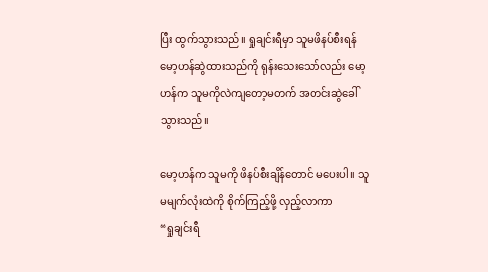ပြီး ထွက်သွားသည်။ ရှုချင်းရီမှာ သူမဖိနပ်စီးရန် မော့ဟန်ဆွဲထားသည်ကို ရုန်းသေးသော်လည်း မော့ဟန်က သူမကိုလဲကျတော့မတက် အတင်းဆွဲခေါ်သွားသည်။

မော့ဟန်က သူမကို ဖိနပ်စီးချိန်တောင် မပေးပါ။ သူမမျက်လုံးထဲကို စိုက်ကြည့်ဖို့ လှည့်လာကာ
“ရှုချင်းရီ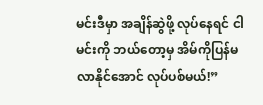မင်းဒီမှာ အချိန်ဆွဲဖို့ လုပ်နေရင် ငါမင်းကို ဘယ်တော့မှ အိမ်ကိုပြန်မလာနိုင်အောင် လုပ်ပစ်မယ်!”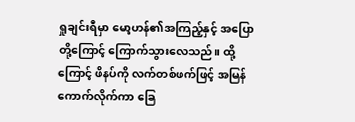ရှုချင်းရီမှာ မော့ဟန်၏အကြည့်နှင့် အပြောတို့ကြောင့် ကြောက်သွားလေသည်။ ထို့ကြောင့် ဖိနပ်ကို လက်တစ်ဖက်ဖြင့် အမြန်ကောက်လိုက်ကာ ခြေ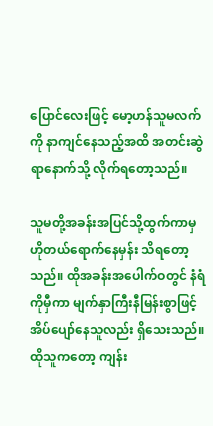ပြောင်လေးဖြင့် မော့ဟန်သူမလက်ကို နာကျင်နေသည့်အထိ အတင်းဆွဲရာနောက်သို့ လိုက်ရတော့သည်။

သူမတို့အခန်းအပြင်သို့ထွက်ကာမှ ဟိုတယ်ရောက်နေမှန်း သိရတော့သည်။ ထိုအခန်းအပေါက်ဝတွင် နံရံကိုမှီကာ မျက်နှာကြီးနီမြန်းစွာဖြင့် အိပ်ပျော်နေသူလည်း ရှိသေးသည်။ ထိုသူကတော့ ကျန်း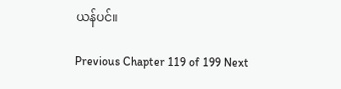ယန်ပင်။

Previous Chapter 119 of 199 Next